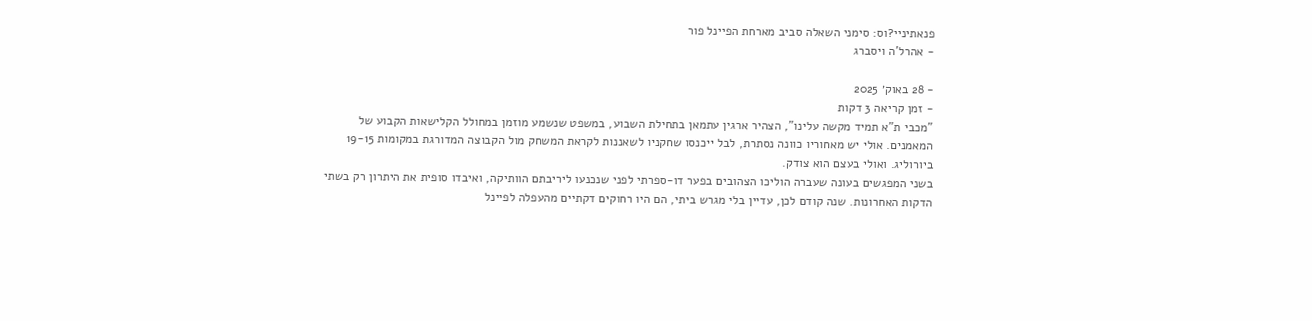פנאתיניי?וס: סימני השאלה סביב מארחת הפיינל פור
- אהרל'ה ויסברג

- 28 באוק׳ 2025
- זמן קריאה 3 דקות
"מכבי ת"א תמיד מקשה עלינו", הצהיר ארגין עתמאן בתחילת השבוע, במשפט שנשמע מוזמן במחולל הקלישאות הקבוע של המאמנים. אולי יש מאחוריו כוונה נסתרת, לבל ייכנסו שחקניו לשאננות לקראת המשחק מול הקבוצה המדורגת במקומות 19-15 ביורוליג. ואולי בעצם הוא צודק.
בשני המפגשים בעונה שעברה הוליכו הצהובים בפער דו-ספרתי לפני שנכנעו ליריבתם הוותיקה, ואיבדו סופית את היתרון רק בשתי הדקות האחרונות. שנה קודם לכן, עדיין בלי מגרש ביתי, הם היו רחוקים דקתיים מהעפלה לפיינל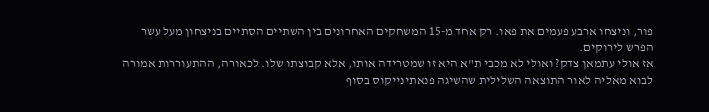פור, וניצחו ארבע פעמים את פאו. רק אחד מ-15 המשחקים האחרונים בין השתיים הסתיים בניצחון מעל עשר הפרש לירוקים.
אז אולי עתמאן צדק? ואולי לא מכבי ת"א היא זו שמטרידה אותו, אלא קבוצתו שלו. לכאורה, ההתעוררות אמורה לבוא מאליה לאור התוצאה השלילית שהשיגה פנאתינייקוס בסוף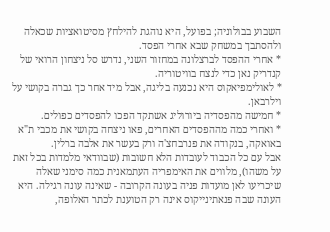השבוע בבולוניה; בפועל, היא נוהגת להילחץ מסיטואציות שכאלה ולהסתבך במשחק שבא אחרי הפסד.
* אחרי ההפסד לברצלונה במחזור השני, נדרש סל ניצחון הרואי של קנדריק נאן כדי לנצח בוויטוריה.
* לאולימפיאקוס היא נכנעה בליגה, אבל מיד אחר כך גברה בקושי על וילרבאן.
* חמישה מהפסדיה ביורוליג אשתקד הפכו להפסדים כפולים.
* ואחרי כמה מההפסדים האחרים, פאו ניצחה בקושי את מכבי ת"א באואקה, בנקודה את פנרבחצ'ה ורק בעשר את אלבה ברלין.
אבל עם כל הכבוד לעובדות הלא חשובות (שבוודאי מלמדות בכל זאת על משהו), מלווים את האימפריה העתמאנית כמה סימני שאלה שיכריעו לאן מועדות פניה בעונה הקרובה - שאינה עונה רגילה. היא העונה שבה פנאתינייקוס אינה רק הטוענת לכתר האלופה,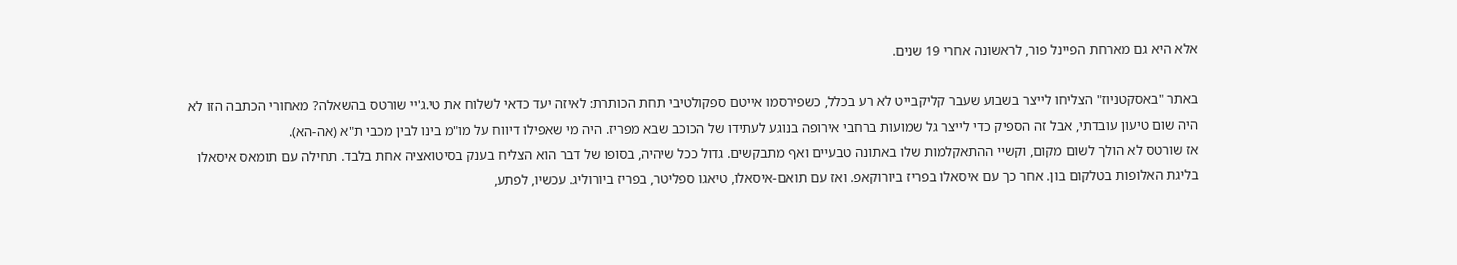אלא היא גם מארחת הפיינל פור, לראשונה אחרי 19 שנים.

באתר "באסקטניוז" הצליחו לייצר בשבוע שעבר קליקבייט לא רע בכלל, כשפירסמו אייטם ספקולטיבי תחת הכותרת: לאיזה יעד כדאי לשלוח את טי.ג'יי שורטס בהשאלה? מאחורי הכתבה הזו לא היה שום טיעון עובדתי, אבל זה הספיק כדי לייצר גל שמועות ברחבי אירופה בנוגע לעתידו של הכוכב שבא מפריז. היה מי שאפילו דיווח על מו"מ בינו לבין מכבי ת"א (אה-הא).
אז שורטס לא הולך לשום מקום, וקשיי ההתאקלמות שלו באתונה טבעיים ואף מתבקשים. גדול ככל שיהיה, בסופו של דבר הוא הצליח בענק בסיטואציה אחת בלבד. תחילה עם תומאס איסאלו בליגת האלופות בטלקום בון. אחר כך עם איסאלו בפריז ביורוקאפ. ואז עם תואם-איסאלו, טיאגו ספליטר, בפריז ביורוליג. עכשיו, לפתע,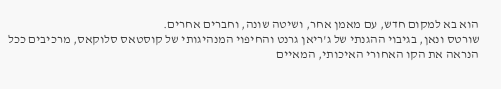הוא בא למקום חדש, עם מאמן אחר, ושיטה שונה, וחברים אחרים.
שורטס ונאן, בגיבוי ההגנתי של ג'ריאן גרנט והחיפוי המנהיגותי של קוסטאס סלוקאס, מרכיבים ככל הנראה את הקו האחורי האיכותי, המאיים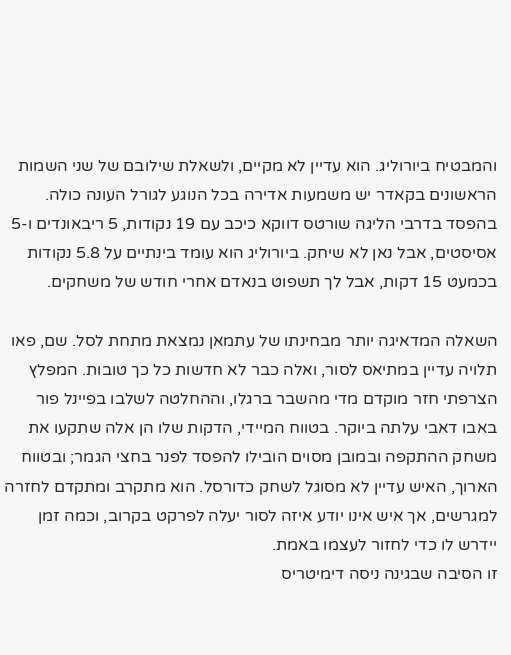והמבטיח ביורוליג. הוא עדיין לא מקיים, ולשאלת שילובם של שני השמות הראשונים בקאדר יש משמעות אדירה בכל הנוגע לגורל העונה כולה. בהפסד בדרבי הליגה שורטס דווקא כיכב עם 19 נקודות, 5 ריבאונדים ו-5 אסיסטים, אבל נאן לא שיחק. ביורוליג הוא עומד בינתיים על 5.8 נקודות בכמעט 15 דקות, אבל לך תשפוט בנאדם אחרי חודש של משחקים.

השאלה המדאיגה יותר מבחינתו של עתמאן נמצאת מתחת לסל. שם, פאו תלויה עדיין במתיאס לסור, ואלה כבר לא חדשות כל כך טובות. המפלץ הצרפתי חזר מוקדם מדי מהשבר ברגלו, וההחלטה לשלבו בפיינל פור באבו דאבי עלתה ביוקר. בטווח המיידי, הדקות שלו הן אלה שתקעו את משחק ההתקפה ובמובן מסוים הובילו להפסד לפנר בחצי הגמר; ובטווח הארוך, האיש עדיין לא מסוגל לשחק כדורסל. הוא מתקרב ומתקדם לחזרה למגרשים, אך איש אינו יודע איזה לסור יעלה לפרקט בקרוב, וכמה זמן יידרש לו כדי לחזור לעצמו באמת.
זו הסיבה שבגינה ניסה דימיטריס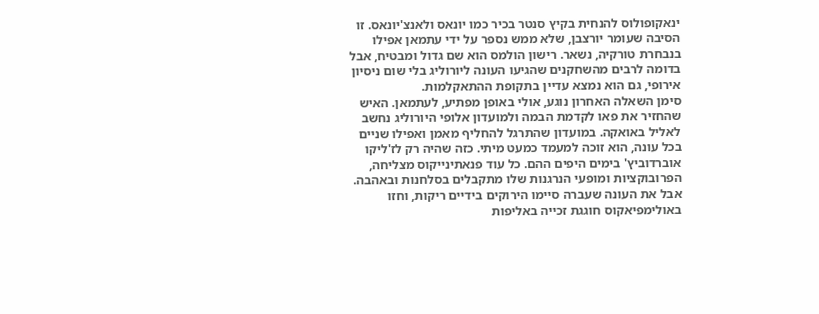ינאקופולוס להנחית בקיץ סנטר בכיר כמו יונאס ולאנצ'יונאס. זו הסיבה שעומר יורצבן, שלא ממש נספר על ידי עתמאן אפילו בנבחרת טורקיה, נשאר. רישון הולמס הוא שם גדול ומבטיח, אבל בדומה לרבים מהשחקנים שהגיעו העונה ליורוליג בלי שום ניסיון אירופי, גם הוא נמצא עדיין בתקופת ההתאקלמות.
סימן השאלה האחרון נוגע, אולי באופן מפתיע, לעתמאן. האיש שהחזיר את פאו לקדמת הבמה ולמועדון אלופי היורוליג נחשב לאליל באואקה. במועדון שהתרגל להחליף מאמן ואפילו שניים בכל עונה, הוא זוכה למעמד כמעט מיתי. כזה שהיה רק לז'ליקו אוברדוביץ' בימים היפים ההם. כל עוד פנאתינייקוס מצליחה, הפרובוקציות ומופעי הנרגנות שלו מתקבלים בסלחנות ובאהבה. אבל את העונה שעברה סיימו הירוקים בידיים ריקות, וחזו באולימפיאקוס חוגגת זכייה באליפות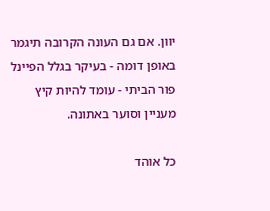יוון. אם גם העונה הקרובה תיגמר באופן דומה - בעיקר בגלל הפיינל פור הביתי - עומד להיות קיץ מעניין וסוער באתונה.

כל אוהד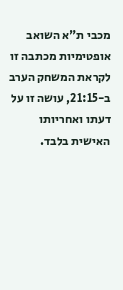מכבי ת"א השואב אופטימיות מכתבה זו לקראת המשחק הערב ב-21:15, עושה זו על דעתו ואחריותו האישית בלבד.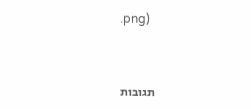.png)



תגובות